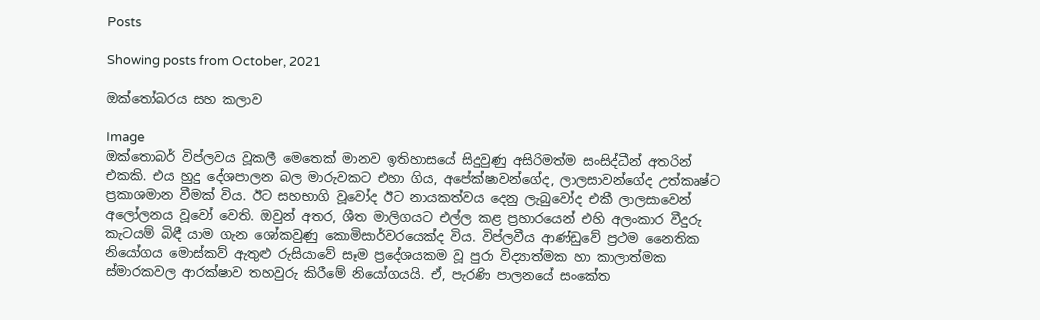Posts

Showing posts from October, 2021

ඔක්තෝබරය සහ කලාව

Image
ඔක්තොබර් විප්ලවය වූකලී මෙතෙක් මානව ඉතිහාසයේ සිදුවුණු අසිරිමත්ම සංසිද්ධීන් අතරින් එකකි. එය හුදු දේශපාලන බල මාරුවකට එහා ගිය, අපේක්ෂාවන්ගේද, ලාලසාවන්ගේද උත්කෘෂ්ට ප්‍රකාශමාන වීමක් විය. ඊට සහභාගි වූවෝද ඊට නායකත්වය දෙනු ලැබුවෝද එකී ලාලසාවෙන් අලෝලනය වූවෝ වෙති. ඔවුන් අතර, ශීත මාලිගයට එල්ල කළ ප්‍රහාරයෙන් එහි අලංකාර වීදුරු කැටයම් බිඳී යාම ගැන ශෝකවුණු කොමිසාර්වරයෙක්ද විය. විප්ලවීය ආණ්ඩුවේ ප්‍රථම නෛතික නියෝගය මොස්කව් ඇතුළු රුසියාවේ සෑම ප්‍රදේශයකම වූ පුරා විද්‍යාත්මක හා කාලාත්මක ස්මාරකවල ආරක්ෂාව තහවුරු කිරීමේ නියෝගයයි. ඒ, පැරණි පාලනයේ සංකේත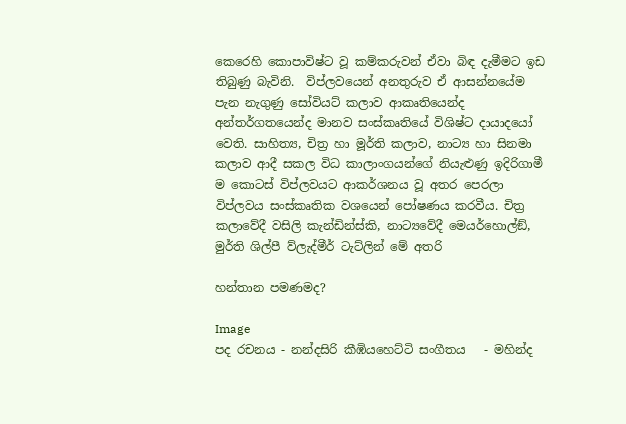කෙරෙහි කොපාවිෂ්ට වූ කම්කරුවන් ඒවා බිඳ දැමීමට ඉඩ තිබුණු බැවිනි.  විප්ලවයෙන් අනතුරුව ඒ ආසන්නයේම පැන නැගුණු සෝවියට් කලාව ආකෘතියෙන්ද අන්තර්ගතයෙන්ද මානව සංස්කෘතියේ විශිෂ්ට දායාදයෝ වෙති. සාහිත්‍ය, චිත්‍ර හා මූර්ති කලාව, නාට්‍ය හා සිනමා කලාව ආදී සකල විධ කාලාංගයන්ගේ නියැළුණු ඉදිරිගාමී ම කොටස් විප්ලවයට ආකර්ශනය වූ අතර පෙරලා විප්ලවය සංස්කෘතික වශයෙන් පෝෂණය කරවීය. චිත්‍ර කලාවේදී වසිලි කැන්ඩින්ස්කි, නාට්‍යවේදී මෙයර්හොල්ඞ්, මුර්ති ශිල්පී ව්ලැද්මීර් ටැට්ලින් මේ අතරි

හන්තාන පමණමද?

Image
පද රචනය - නන්දසිරි කීඹියහෙට්ටි සංගීතය   - මහින්ද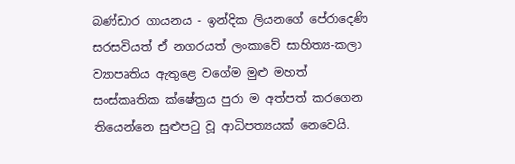බණ්ඩාර ගායනය - ඉන්දික ලියනගේ පේරාදෙණි සරසවියත් ඒ නගරයත් ලංකාවේ සාහිත්‍ය-කලා ව්‍යාපෘතිය ඇතුළෙ වගේම මුළු මහත් සංස්කෘතික ක්ෂේත්‍රය පුරා ම අත්පත් කරගෙන තියෙන්නෙ සුළුපටු වූ ආධිපත්‍යයක් නෙවෙයි.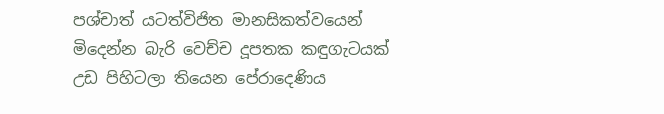පශ්චාත් යටත්විජිත මානසිකත්වයෙන් මිදෙන්න බැරි වෙච්ච දූපතක කඳුගැටයක් උඩ පිහිටලා තියෙන පේරාදෙණිය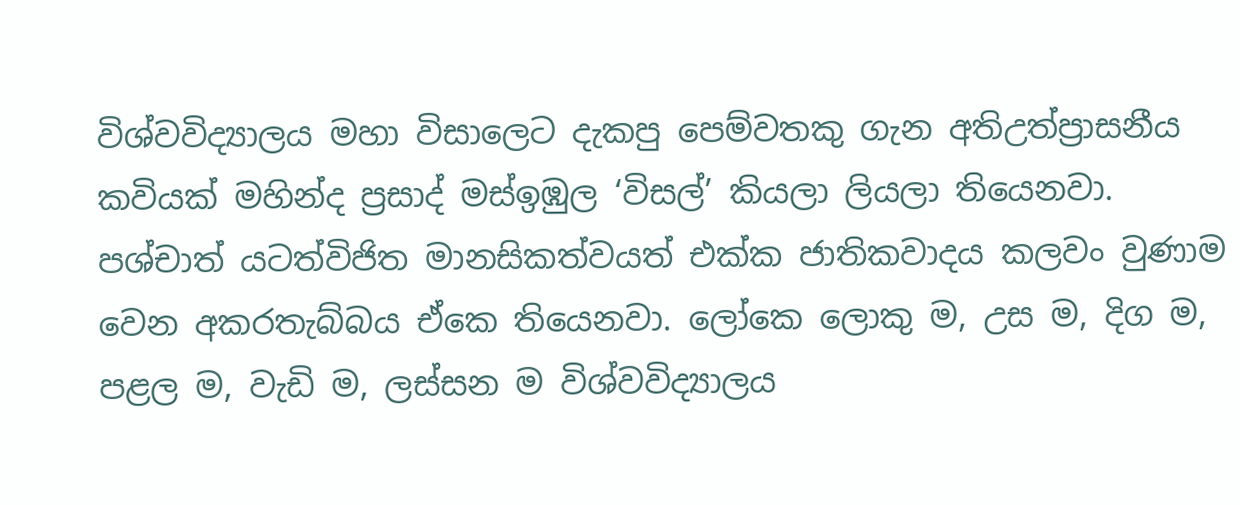විශ්වවිද්‍යාලය මහා විසාලෙට දැකපු පෙම්වතකු ගැන අතිඋත්ප්‍රාසනීය කවියක් මහින්ද ප්‍රසාද් මස්ඉඹුල ‘විසල්’ කියලා ලියලා තියෙනවා. පශ්චාත් යටත්විජිත මානසිකත්වයත් එක්ක ජාතිකවාදය කලවං වුණාම වෙන අකරතැබ්බය ඒකෙ තියෙනවා. ලෝකෙ ලොකු ම, උස ම, දිග ම, පළල ම, වැඩි ම, ලස්සන ම විශ්වවිද්‍යාලය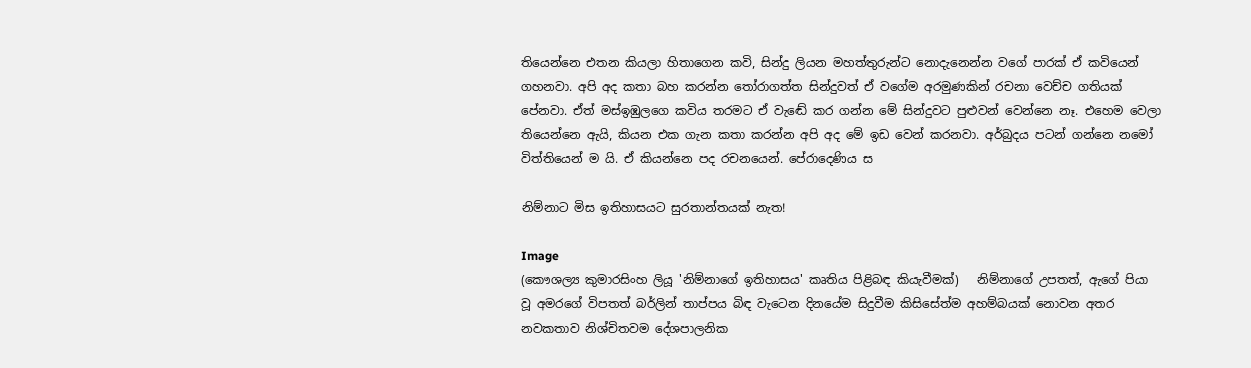තියෙන්නෙ එතන කියලා හිතාගෙන කවි, සින්දු ලියන මහත්තුරුන්ට නොදැනෙන්න වගේ පාරක් ඒ කවියෙන් ගහනවා. අපි අද කතා බහ කරන්න තෝරාගත්ත සින්දුවත් ඒ වගේම අරමුණකින් රචනා වෙච්ච ගතියක් පේනවා. ඒත් මස්ඉඹුලගෙ කවිය තරමට ඒ වැඬේ කර ගන්න මේ සින්දුවට පුළුවන් වෙන්නෙ නෑ. එහෙම වෙලා තියෙන්නෙ ඇයි, කියන එක ගැන කතා කරන්න අපි අද මේ ඉඩ වෙන් කරනවා. අර්බුදය පටන් ගන්නෙ නමෝ විත්තියෙන් ම යි. ඒ කියන්නෙ පද රචනයෙන්. පේරාදෙණිය ස

නිම්නාට මිස ඉතිහාසයට සුරතාන්තයක් නැත!

Image
(කෞශල්‍ය කුමාරසිංහ ලියූ 'නිම්නාගේ ඉතිහාසය' කෘතිය පිළිබඳ කියැවීමක්)   නිම්නාගේ උපතත්, ඇගේ පියා වූ අමරගේ විපතත් බර්ලින් තාප්පය බිඳ වැටෙන දිනයේම සිදුවීම කිසිසේත්ම අහම්බයක් නොවන අතර නවකතාව නිශ්චිතවම දේශපාලනික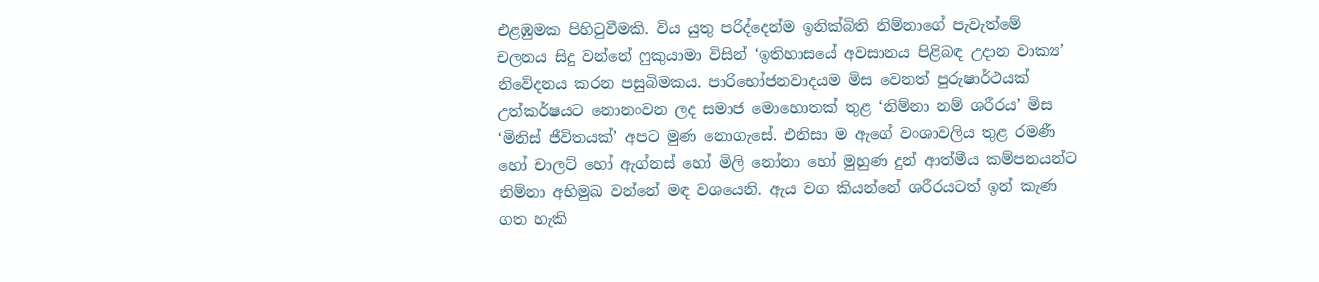එළඹුමක පිහිටුවීමකි. විය යුතු පරිද්දෙන්ම ඉනික්බිති නිම්නාගේ පැවැත්මේ චලනය සිදු වන්නේ ෆුකුයාමා විසින් ‘ඉතිහාසයේ අවසානය පිළිබඳ උදාන වාක්‍ය’ නිවේදනය කරන පසුබිමකය. පාරිභෝජනවාදයම මිස වෙනත් පුරුෂාර්ථයක් උත්කර්ෂයට නොනංවන ලද සමාජ මොහොතක් තුළ ‘නිම්නා නම් ශරීරය’ මිස ‘මිනිස් ජීවිතයක්’ අපට මුණ නොගැසේ. එනිසා ම ඇගේ වංශාවලිය තුළ රමණී හෝ චාලට් හෝ ඇග්නස් හෝ මිලි නෝනා හෝ මුහුණ දුන් ආත්මීය කම්පනයන්ට නිම්නා අභිමුඛ වන්නේ මඳ වශයෙනි. ඇය වග කියන්නේ ශරීරයටත් ඉන් කැණ ගත හැකි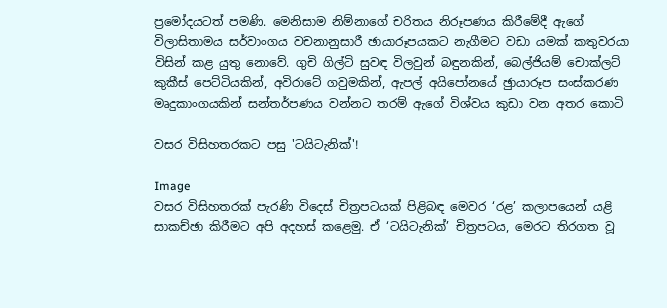ප්‍රමෝදයටත් පමණි. මෙනිසාම නිම්නාගේ චරිතය නිරූපණය කිරීමේදී ඇගේ විලාසිතාමය සර්වාංගය වචනානුසාරී ඡායාරූපයකට නැගීමට වඩා යමක් කතුවරයා විසින් කළ යුතු නොවේ. ගුචි ගිල්ටි සුවඳ විලවුන් බඳුනකින්, බෙල්ජියම් චොක්ලට් කුකීස් පෙට්ටියකින්, අවිරාටේ ගවුමකින්, ඇපල් අයිපෝනයේ ඡුායාරූප සංස්කරණ මෘදුකාංගයකින් සන්තර්පණය වන්නට තරම් ඇගේ විශ්වය කුඩා වන අතර කොටි

වසර විසිහතරකට පසු 'ටයිටැනික්'!

Image
වසර විසිහතරක් පැරණි විදෙස් චිත්‍රපටයක් පිළිබඳ මෙවර ‘රළ’ කලාපයෙන් යළි සාකච්ඡා කිරීමට අපි අදහස් කළෙමු. ඒ ‘ටයිටැනික්’ චිත්‍රපටය, මෙරට තිරගත වූ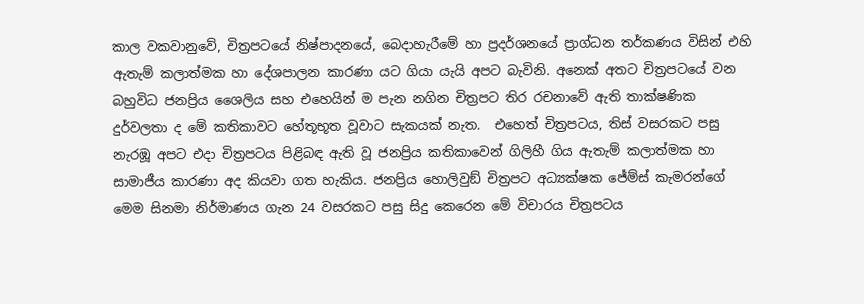කාල වකවානුවේ, චිත්‍රපටයේ නිෂ්පාදනයේ, බෙදාහැරීමේ හා ප්‍රදර්ශනයේ ප්‍රාග්ධන තර්කණය විසින් එහි ඇතැම් කලාත්මක හා දේශපාලන කාරණා යට ගියා යැයි අපට බැවිනි. අනෙක් අතට චිත්‍රපටයේ වන බහුවිධ ජනප්‍රිය ශෛලිය සහ එහෙයින් ම පැන නගින චිත්‍රපට තිර රචනාවේ ඇති තාක්ෂණික දුර්වලතා ද මේ කතිකාවට හේතූභූත වූවාට සැකයක් නැත.  එහෙත් චිත්‍රපටය, තිස් වසරකට පසු නැරඹූ අපට එදා චිත්‍රපටය පිළිබඳ ඇති වූ ජනප්‍රිය කතිකාවෙන් ගිලිහී ගිය ඇතැම් කලාත්මක හා සාමාජීය කාරණා අද කියවා ගත හැකිය. ජනප්‍රිය හොලිවුඞ් චිත්‍රපට අධ්‍යක්ෂක ජේම්ස් කැමරන්ගේ මෙම සිනමා නිර්මාණය ගැන 24 වසරකට පසු සිදු කෙරෙන මේ විචාරය චිත්‍රපටය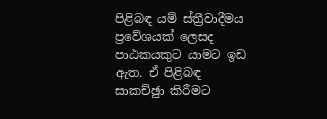පිළිබඳ යම් ස්ත්‍රීවාදීමය ප්‍රවේශයක් ලෙසද පාඨකයකුට යාමට ඉඩ ඇත. ඒ පිළිබඳ සාකච්ඡුා කිරීමට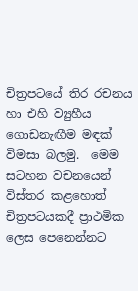චිත්‍රපටයේ තිර රචනය හා එහි ව්‍යුහීය ගොඩනැඟීම මඳක් විමසා බලමු.  මෙම සටහන වචනයෙන් විස්තර කළහොත් චිත්‍රපටයකදී ප්‍රාථමික ලෙස පෙනෙන්නට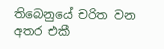තිබෙනුයේ චරිත වන අතර එකී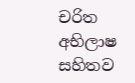චරිත අභිලාෂ සහිතව